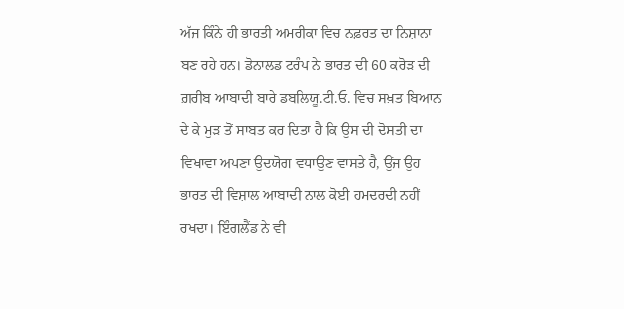ਅੱਜ ਕਿੰਨੇ ਹੀ ਭਾਰਤੀ ਅਮਰੀਕਾ ਵਿਚ ਨਫ਼ਰਤ ਦਾ ਨਿਸ਼ਾਨਾ ਬਣ ਰਹੇ ਹਨ। ਡੋਨਾਲਡ ਟਰੰਪ ਨੇ ਭਾਰਤ ਦੀ 60 ਕਰੋੜ ਦੀ ਗ਼ਰੀਬ ਆਬਾਦੀ ਬਾਰੇ ਡਬਲਿਯੂ.ਟੀ.ਓ. ਵਿਚ ਸਖ਼ਤ ਬਿਆਨ ਦੇ ਕੇ ਮੁੜ ਤੋਂ ਸਾਬਤ ਕਰ ਦਿਤਾ ਹੈ ਕਿ ਉਸ ਦੀ ਦੋਸਤੀ ਦਾ ਵਿਖਾਵਾ ਅਪਣਾ ਉਦਯੋਗ ਵਧਾਉਣ ਵਾਸਤੇ ਹੈ, ਉਂਜ ਉਹ ਭਾਰਤ ਦੀ ਵਿਸ਼ਾਲ ਆਬਾਦੀ ਨਾਲ ਕੋਈ ਹਮਦਰਦੀ ਨਹੀਂ ਰਖਦਾ। ਇੰਗਲੈਂਡ ਨੇ ਵੀ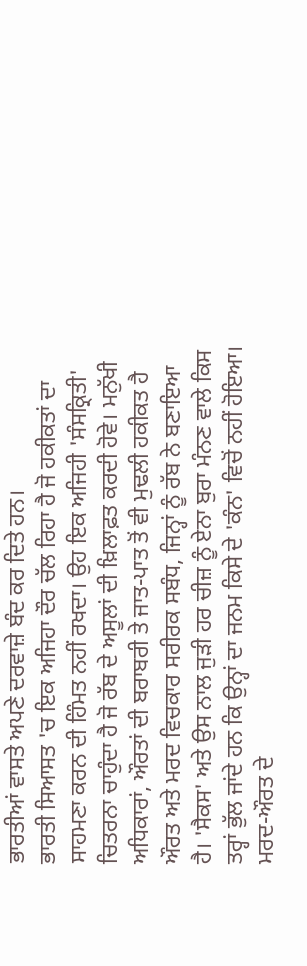ਭਾਰਤੀਆਂ ਵਾਸਤੇ ਅਪਣੇ ਦਰਵਾਜ਼ੇ ਬੰਦ ਕਰ ਦਿਤੇ ਹਨ।
ਭਾਰਤੀ ਸਿਆਸਤ 'ਚ ਇਕ ਅਜਿਹਾ ਦੌਰ ਚੱਲ ਰਿਹਾ ਹੈ ਜੋ ਹਕੀਕਤਾਂ ਦਾ ਸਾਹਮਣਾ ਕਰਨ ਦੀ ਹਿੰਮਤ ਨਹੀਂ ਰਖਦਾ। ਉਹ ਇਕ ਅਜਿਹੀ 'ਸੰਸਕ੍ਰਿਤੀ' ਚਿਤਰਨਾ ਚਾਹੁੰਦਾ ਹੈ ਜੋ ਰੱਬ ਦੇ ਅਸੂਲਾਂ ਦੀ ਖ਼ਿਲਾਫ਼ਤ ਕਰਦੀ ਹੋਵੇ। ਮਨੁੱਖੀ ਅਧਿਕਾਰਾਂ, ਔਰਤਾਂ ਦੀ ਬਰਾਬਰੀ ਤੇ ਜਾਤ-ਪਾਤ ਤੋਂ ਵੀ ਮੁਢਲੀ ਹਕੀਕਤ ਹੈ ਔਰਤ ਅਤੇ ਮਰਦ ਵਿਚਕਾਰ ਸਰੀਰਕ ਸਬੰਧ, ਜਿਨ੍ਹਾਂ ਨੂੰ ਰੱਬ ਨੇ ਬਣਾਇਆ ਹੈ। 'ਸੈਕਸ' ਅਤੇ ਉਸ ਨਾਲ ਜੁੜੀ ਹਰ ਚੀਜ਼ ਨੂੰ ਏਨਾ ਬੁਰਾ ਮੰਨਣ ਵਾਲੇ ਕਿਸ ਤਰ੍ਹਾਂ ਭੁੱਲ ਜਾਂਦੇ ਹਨ ਕਿ ਉਨ੍ਹਾਂ ਦਾ ਜਨਮ ਕਿਸੇ ਦੇ 'ਕੰਨ' ਵਿਚੋਂ ਨਹੀਂ ਹੋਇਆ। ਮਰਦ-ਔਰਤ ਦੇ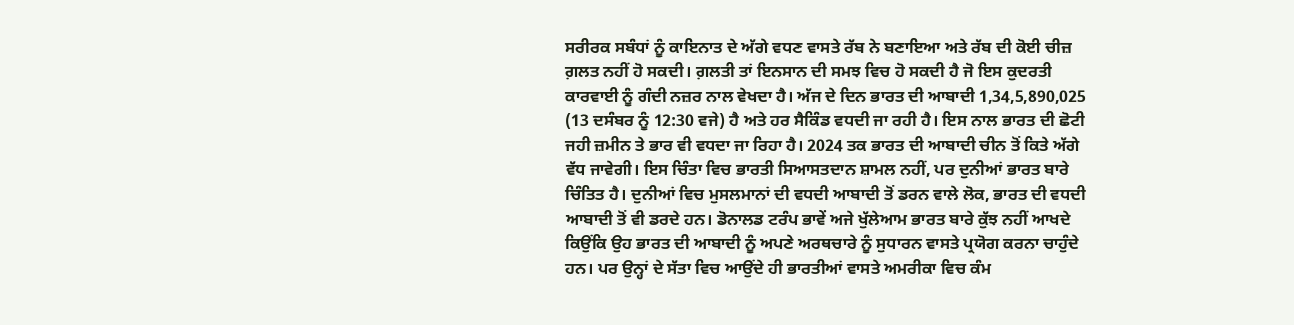ਸਰੀਰਕ ਸਬੰਧਾਂ ਨੂੰ ਕਾਇਨਾਤ ਦੇ ਅੱਗੇ ਵਧਣ ਵਾਸਤੇ ਰੱਬ ਨੇ ਬਣਾਇਆ ਅਤੇ ਰੱਬ ਦੀ ਕੋਈ ਚੀਜ਼ ਗ਼ਲਤ ਨਹੀਂ ਹੋ ਸਕਦੀ। ਗ਼ਲਤੀ ਤਾਂ ਇਨਸਾਨ ਦੀ ਸਮਝ ਵਿਚ ਹੋ ਸਕਦੀ ਹੈ ਜੋ ਇਸ ਕੁਦਰਤੀ ਕਾਰਵਾਈ ਨੂੰ ਗੰਦੀ ਨਜ਼ਰ ਨਾਲ ਵੇਖਦਾ ਹੈ। ਅੱਜ ਦੇ ਦਿਨ ਭਾਰਤ ਦੀ ਆਬਾਦੀ 1,34,5,890,025 (13 ਦਸੰਬਰ ਨੂੰ 12:30 ਵਜੇ) ਹੈ ਅਤੇ ਹਰ ਸੈਕਿੰਡ ਵਧਦੀ ਜਾ ਰਹੀ ਹੈ। ਇਸ ਨਾਲ ਭਾਰਤ ਦੀ ਛੋਟੀ ਜਹੀ ਜ਼ਮੀਨ ਤੇ ਭਾਰ ਵੀ ਵਧਦਾ ਜਾ ਰਿਹਾ ਹੈ। 2024 ਤਕ ਭਾਰਤ ਦੀ ਆਬਾਦੀ ਚੀਨ ਤੋਂ ਕਿਤੇ ਅੱਗੇ ਵੱਧ ਜਾਵੇਗੀ। ਇਸ ਚਿੰਤਾ ਵਿਚ ਭਾਰਤੀ ਸਿਆਸਤਦਾਨ ਸ਼ਾਮਲ ਨਹੀਂ, ਪਰ ਦੁਨੀਆਂ ਭਾਰਤ ਬਾਰੇ ਚਿੰਤਿਤ ਹੈ। ਦੁਨੀਆਂ ਵਿਚ ਮੁਸਲਮਾਨਾਂ ਦੀ ਵਧਦੀ ਆਬਾਦੀ ਤੋਂ ਡਰਨ ਵਾਲੇ ਲੋਕ, ਭਾਰਤ ਦੀ ਵਧਦੀ ਆਬਾਦੀ ਤੋਂ ਵੀ ਡਰਦੇ ਹਨ। ਡੋਨਾਲਡ ਟਰੰਪ ਭਾਵੇਂ ਅਜੇ ਖੁੱਲੇਆਮ ਭਾਰਤ ਬਾਰੇ ਕੁੱਝ ਨਹੀਂ ਆਖਦੇ ਕਿਉਂਕਿ ਉਹ ਭਾਰਤ ਦੀ ਆਬਾਦੀ ਨੂੰ ਅਪਣੇ ਅਰਥਚਾਰੇ ਨੂੰ ਸੁਧਾਰਨ ਵਾਸਤੇ ਪ੍ਰਯੋਗ ਕਰਨਾ ਚਾਹੁੰਦੇ ਹਨ। ਪਰ ਉਨ੍ਹਾਂ ਦੇ ਸੱਤਾ ਵਿਚ ਆਉਂਦੇ ਹੀ ਭਾਰਤੀਆਂ ਵਾਸਤੇ ਅਮਰੀਕਾ ਵਿਚ ਕੰਮ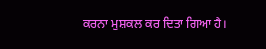ਕਰਨਾ ਮੁਸ਼ਕਲ ਕਰ ਦਿਤਾ ਗਿਆ ਹੈ।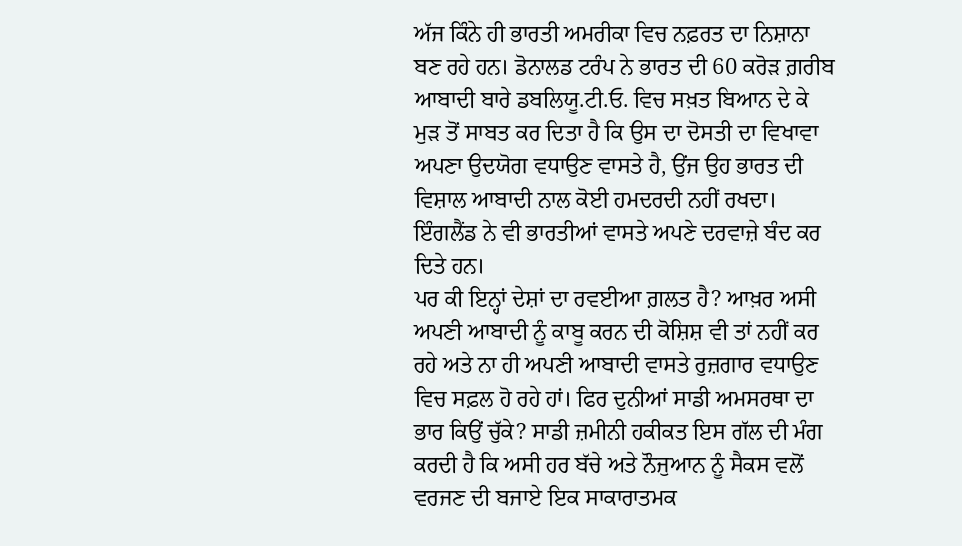ਅੱਜ ਕਿੰਨੇ ਹੀ ਭਾਰਤੀ ਅਮਰੀਕਾ ਵਿਚ ਨਫ਼ਰਤ ਦਾ ਨਿਸ਼ਾਨਾ ਬਣ ਰਹੇ ਹਨ। ਡੋਨਾਲਡ ਟਰੰਪ ਨੇ ਭਾਰਤ ਦੀ 60 ਕਰੋੜ ਗ਼ਰੀਬ ਆਬਾਦੀ ਬਾਰੇ ਡਬਲਿਯੂ.ਟੀ.ਓ. ਵਿਚ ਸਖ਼ਤ ਬਿਆਨ ਦੇ ਕੇ ਮੁੜ ਤੋਂ ਸਾਬਤ ਕਰ ਦਿਤਾ ਹੈ ਕਿ ਉਸ ਦਾ ਦੋਸਤੀ ਦਾ ਵਿਖਾਵਾ ਅਪਣਾ ਉਦਯੋਗ ਵਧਾਉਣ ਵਾਸਤੇ ਹੈ, ਉਂਜ ਉਹ ਭਾਰਤ ਦੀ ਵਿਸ਼ਾਲ ਆਬਾਦੀ ਨਾਲ ਕੋਈ ਹਮਦਰਦੀ ਨਹੀਂ ਰਖਦਾ। ਇੰਗਲੈਂਡ ਨੇ ਵੀ ਭਾਰਤੀਆਂ ਵਾਸਤੇ ਅਪਣੇ ਦਰਵਾਜ਼ੇ ਬੰਦ ਕਰ ਦਿਤੇ ਹਨ।
ਪਰ ਕੀ ਇਨ੍ਹਾਂ ਦੇਸ਼ਾਂ ਦਾ ਰਵਈਆ ਗ਼ਲਤ ਹੈ? ਆਖ਼ਰ ਅਸੀ ਅਪਣੀ ਆਬਾਦੀ ਨੂੰ ਕਾਬੂ ਕਰਨ ਦੀ ਕੋਸ਼ਿਸ਼ ਵੀ ਤਾਂ ਨਹੀਂ ਕਰ ਰਹੇ ਅਤੇ ਨਾ ਹੀ ਅਪਣੀ ਆਬਾਦੀ ਵਾਸਤੇ ਰੁਜ਼ਗਾਰ ਵਧਾਉਣ ਵਿਚ ਸਫ਼ਲ ਹੋ ਰਹੇ ਹਾਂ। ਫਿਰ ਦੁਨੀਆਂ ਸਾਡੀ ਅਮਸਰਥਾ ਦਾ ਭਾਰ ਕਿਉਂ ਚੁੱਕੇ? ਸਾਡੀ ਜ਼ਮੀਨੀ ਹਕੀਕਤ ਇਸ ਗੱਲ ਦੀ ਮੰਗ ਕਰਦੀ ਹੈ ਕਿ ਅਸੀ ਹਰ ਬੱਚੇ ਅਤੇ ਨੌਜੁਆਨ ਨੂੰ ਸੈਕਸ ਵਲੋਂ ਵਰਜਣ ਦੀ ਬਜਾਏ ਇਕ ਸਾਕਾਰਾਤਮਕ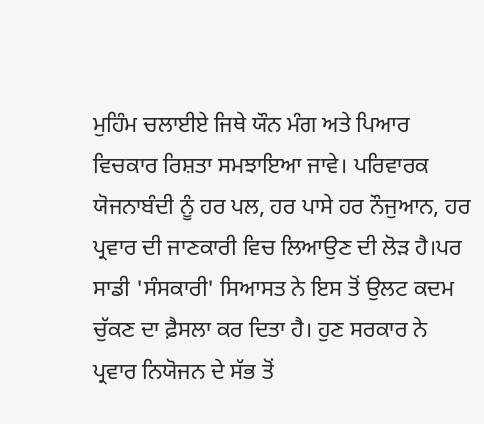ਮੁਹਿੰਮ ਚਲਾਈਏ ਜਿਥੇ ਯੌਨ ਮੰਗ ਅਤੇ ਪਿਆਰ ਵਿਚਕਾਰ ਰਿਸ਼ਤਾ ਸਮਝਾਇਆ ਜਾਵੇ। ਪਰਿਵਾਰਕ ਯੋਜਨਾਬੰਦੀ ਨੂੰ ਹਰ ਪਲ, ਹਰ ਪਾਸੇ ਹਰ ਨੌਜੁਆਨ, ਹਰ ਪ੍ਰਵਾਰ ਦੀ ਜਾਣਕਾਰੀ ਵਿਚ ਲਿਆਉਣ ਦੀ ਲੋੜ ਹੈ।ਪਰ ਸਾਡੀ 'ਸੰਸਕਾਰੀ' ਸਿਆਸਤ ਨੇ ਇਸ ਤੋਂ ਉਲਟ ਕਦਮ ਚੁੱਕਣ ਦਾ ਫ਼ੈਸਲਾ ਕਰ ਦਿਤਾ ਹੈ। ਹੁਣ ਸਰਕਾਰ ਨੇ ਪ੍ਰਵਾਰ ਨਿਯੋਜਨ ਦੇ ਸੱਭ ਤੋਂ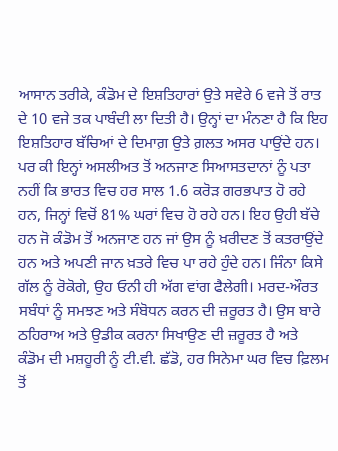ਆਸਾਨ ਤਰੀਕੇ, ਕੰਡੋਮ ਦੇ ਇਸ਼ਤਿਹਾਰਾਂ ਉਤੇ ਸਵੇਰੇ 6 ਵਜੇ ਤੋਂ ਰਾਤ ਦੇ 10 ਵਜੇ ਤਕ ਪਾਬੰਦੀ ਲਾ ਦਿਤੀ ਹੈ। ਉਨ੍ਹਾਂ ਦਾ ਮੰਨਣਾ ਹੈ ਕਿ ਇਹ ਇਸ਼ਤਿਹਾਰ ਬੱਚਿਆਂ ਦੇ ਦਿਮਾਗ਼ ਉਤੇ ਗ਼ਲਤ ਅਸਰ ਪਾਉਂਦੇ ਹਨ। ਪਰ ਕੀ ਇਨ੍ਹਾਂ ਅਸਲੀਅਤ ਤੋਂ ਅਨਜਾਣ ਸਿਆਸਤਦਾਨਾਂ ਨੂੰ ਪਤਾ ਨਹੀਂ ਕਿ ਭਾਰਤ ਵਿਚ ਹਰ ਸਾਲ 1.6 ਕਰੋੜ ਗਰਭਪਾਤ ਹੋ ਰਹੇ ਹਨ, ਜਿਨ੍ਹਾਂ ਵਿਚੋਂ 81% ਘਰਾਂ ਵਿਚ ਹੋ ਰਹੇ ਹਨ। ਇਹ ਉਹੀ ਬੱਚੇ ਹਨ ਜੋ ਕੰਡੋਮ ਤੋਂ ਅਨਜਾਣ ਹਨ ਜਾਂ ਉਸ ਨੂੰ ਖ਼ਰੀਦਣ ਤੋਂ ਕਤਰਾਉਂਦੇ ਹਨ ਅਤੇ ਅਪਣੀ ਜਾਨ ਖ਼ਤਰੇ ਵਿਚ ਪਾ ਰਹੇ ਹੁੰਦੇ ਹਨ। ਜਿੰਨਾ ਕਿਸੇ ਗੱਲ ਨੂੰ ਰੋਕੋਗੇ, ਉਹ ਓਨੀ ਹੀ ਅੱਗ ਵਾਂਗ ਫੈਲੇਗੀ। ਮਰਦ-ਔਰਤ ਸਬੰਧਾਂ ਨੂੰ ਸਮਝਣ ਅਤੇ ਸੰਬੋਧਨ ਕਰਨ ਦੀ ਜ਼ਰੂਰਤ ਹੈ। ਉਸ ਬਾਰੇ ਠਹਿਰਾਅ ਅਤੇ ਉਡੀਕ ਕਰਨਾ ਸਿਖਾਉਣ ਦੀ ਜ਼ਰੂਰਤ ਹੈ ਅਤੇ ਕੰਡੋਮ ਦੀ ਮਸ਼ਹੂਰੀ ਨੂੰ ਟੀ.ਵੀ. ਛੱਡੋ, ਹਰ ਸਿਨੇਮਾ ਘਰ ਵਿਚ ਫ਼ਿਲਮ ਤੋਂ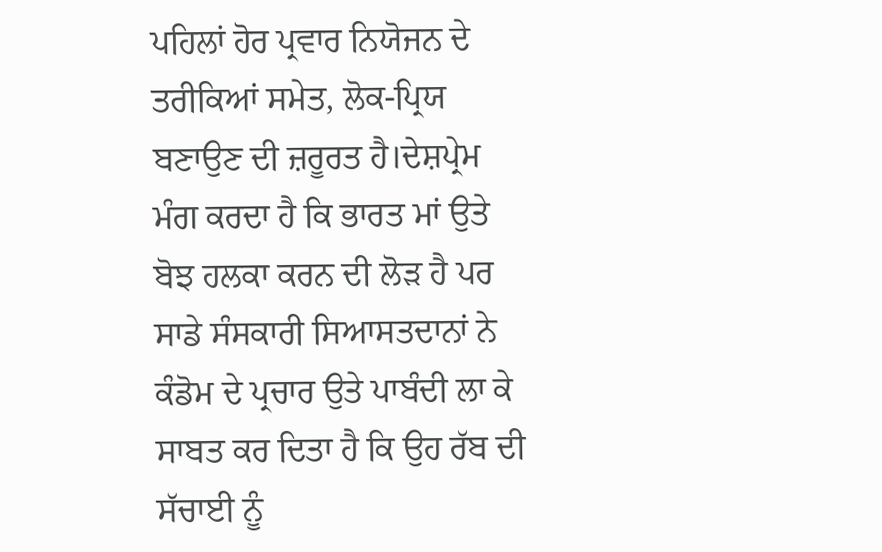ਪਹਿਲਾਂ ਹੋਰ ਪ੍ਰਵਾਰ ਨਿਯੋਜਨ ਦੇ ਤਰੀਕਿਆਂ ਸਮੇਤ, ਲੋਕ-ਪ੍ਰਿਯ ਬਣਾਉਣ ਦੀ ਜ਼ਰੂਰਤ ਹੈ।ਦੇਸ਼ਪ੍ਰੇਮ ਮੰਗ ਕਰਦਾ ਹੈ ਕਿ ਭਾਰਤ ਮਾਂ ਉਤੇ ਬੋਝ ਹਲਕਾ ਕਰਨ ਦੀ ਲੋੜ ਹੈ ਪਰ ਸਾਡੇ ਸੰਸਕਾਰੀ ਸਿਆਸਤਦਾਨਾਂ ਨੇ ਕੰਡੋਮ ਦੇ ਪ੍ਰਚਾਰ ਉਤੇ ਪਾਬੰਦੀ ਲਾ ਕੇ ਸਾਬਤ ਕਰ ਦਿਤਾ ਹੈ ਕਿ ਉਹ ਰੱਬ ਦੀ ਸੱਚਾਈ ਨੂੰ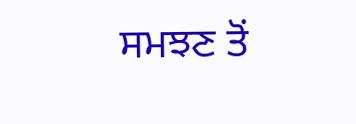ਸਮਝਣ ਤੋਂ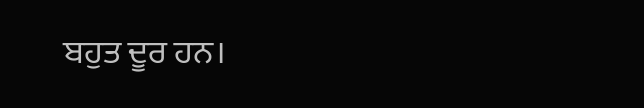ਬਹੁਤ ਦੂਰ ਹਨ।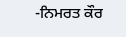-ਨਿਮਰਤ ਕੌਰ